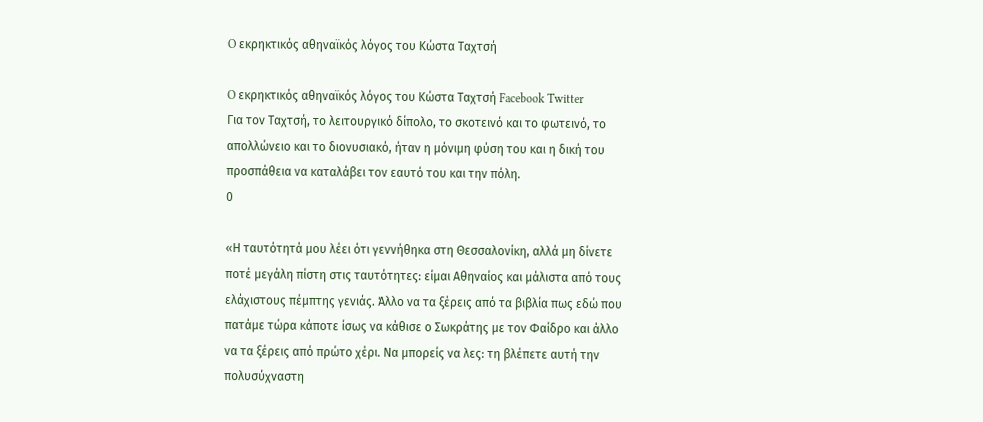O εκρηκτικός αθηναϊκός λόγος του Κώστα Ταχτσή

O εκρηκτικός αθηναϊκός λόγος του Κώστα Ταχτσή Facebook Twitter
Για τον Ταχτσή, το λειτουργικό δίπολο, το σκοτεινό και το φωτεινό, το απολλώνειο και το διονυσιακό, ήταν η μόνιμη φύση του και η δική του προσπάθεια να καταλάβει τον εαυτό του και την πόλη.
0

«Η ταυτότητά μου λέει ότι γεννήθηκα στη Θεσσαλονίκη, αλλά μη δίνετε ποτέ μεγάλη πίστη στις ταυτότητες: είμαι Αθηναίος και μάλιστα από τους ελάχιστους πέμπτης γενιάς. Άλλο να τα ξέρεις από τα βιβλία πως εδώ που πατάμε τώρα κάποτε ίσως να κάθισε ο Σωκράτης με τον Φαίδρο και άλλο να τα ξέρεις από πρώτο χέρι. Να μπορείς να λες: τη βλέπετε αυτή την πολυσύχναστη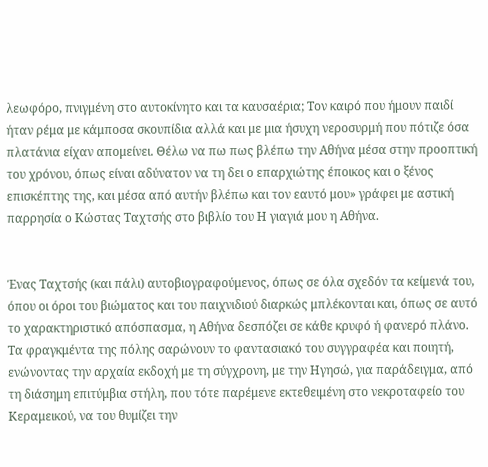λεωφόρο, πνιγμένη στο αυτοκίνητο και τα καυσαέρια; Τον καιρό που ήμουν παιδί ήταν ρέμα με κάμποσα σκουπίδια αλλά και με μια ήσυχη νεροσυρμή που πότιζε όσα πλατάνια είχαν απομείνει. Θέλω να πω πως βλέπω την Αθήνα μέσα στην προοπτική του χρόνου, όπως είναι αδύνατον να τη δει ο επαρχιώτης έποικος και ο ξένος επισκέπτης της, και μέσα από αυτήν βλέπω και τον εαυτό μου» γράφει με αστική παρρησία ο Κώστας Ταχτσής στο βιβλίο του Η γιαγιά μου η Αθήνα.


Ένας Ταχτσής (και πάλι) αυτοβιογραφούμενος, όπως σε όλα σχεδόν τα κείμενά του, όπου οι όροι του βιώματος και του παιχνιδιού διαρκώς μπλέκονται και, όπως σε αυτό το χαρακτηριστικό απόσπασμα, η Αθήνα δεσπόζει σε κάθε κρυφό ή φανερό πλάνο. Τα φραγκμέντα της πόλης σαρώνουν το φαντασιακό του συγγραφέα και ποιητή, ενώνοντας την αρχαία εκδοχή με τη σύγχρονη, με την Ηγησώ, για παράδειγμα, από τη διάσημη επιτύμβια στήλη, που τότε παρέμενε εκτεθειμένη στο νεκροταφείο του Κεραμεικού, να του θυμίζει την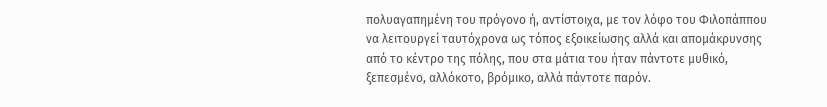πολυαγαπημένη του πρόγονο ή, αντίστοιχα, με τον λόφο του Φιλοπάππου να λειτουργεί ταυτόχρονα ως τόπος εξοικείωσης αλλά και απομάκρυνσης από το κέντρο της πόλης, που στα μάτια του ήταν πάντοτε μυθικό, ξεπεσμένο, αλλόκοτο, βρόμικο, αλλά πάντοτε παρόν.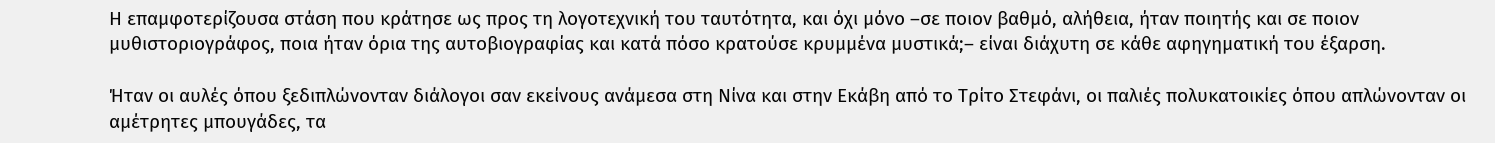Η επαμφοτερίζουσα στάση που κράτησε ως προς τη λογοτεχνική του ταυτότητα, και όχι μόνο –σε ποιον βαθμό, αλήθεια, ήταν ποιητής και σε ποιον μυθιστοριογράφος, ποια ήταν όρια της αυτοβιογραφίας και κατά πόσο κρατούσε κρυμμένα μυστικά;– είναι διάχυτη σε κάθε αφηγηματική του έξαρση.

Ήταν οι αυλές όπου ξεδιπλώνονταν διάλογοι σαν εκείνους ανάμεσα στη Νίνα και στην Εκάβη από το Τρίτο Στεφάνι, οι παλιές πολυκατοικίες όπου απλώνονταν οι αμέτρητες μπουγάδες, τα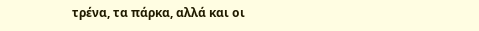τρένα, τα πάρκα, αλλά και οι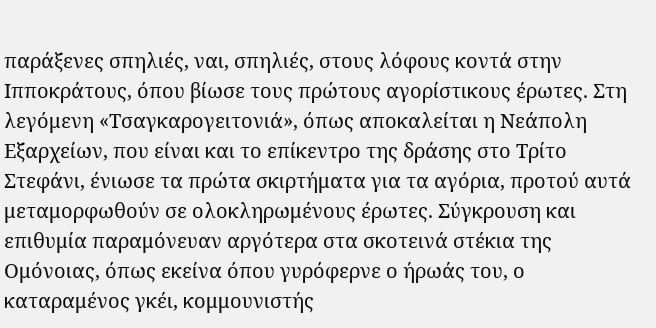παράξενες σπηλιές, ναι, σπηλιές, στους λόφους κοντά στην Ιπποκράτους, όπου βίωσε τους πρώτους αγορίστικους έρωτες. Στη λεγόμενη «Τσαγκαρογειτονιά», όπως αποκαλείται η Νεάπολη Εξαρχείων, που είναι και το επίκεντρο της δράσης στο Τρίτο Στεφάνι, ένιωσε τα πρώτα σκιρτήματα για τα αγόρια, προτού αυτά μεταμορφωθούν σε ολοκληρωμένους έρωτες. Σύγκρουση και επιθυμία παραμόνευαν αργότερα στα σκοτεινά στέκια της Ομόνοιας, όπως εκείνα όπου γυρόφερνε ο ήρωάς του, ο καταραμένος γκέι, κομμουνιστής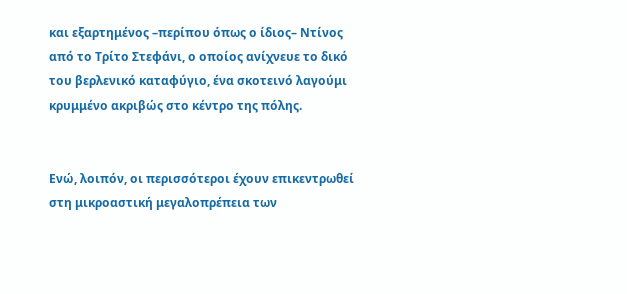και εξαρτημένος –περίπου όπως ο ίδιος– Ντίνος από το Τρίτο Στεφάνι, ο οποίος ανίχνευε το δικό του βερλενικό καταφύγιο, ένα σκοτεινό λαγούμι κρυμμένο ακριβώς στο κέντρο της πόλης.


Ενώ, λοιπόν, οι περισσότεροι έχουν επικεντρωθεί στη μικροαστική μεγαλοπρέπεια των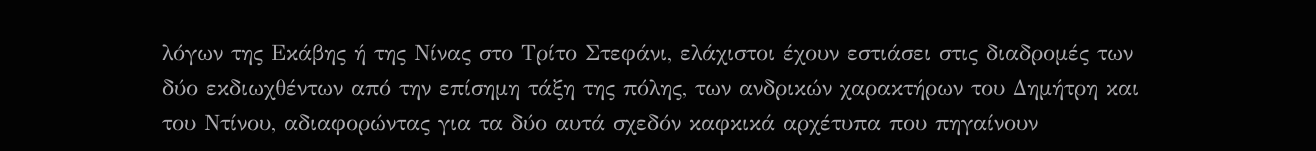λόγων της Εκάβης ή της Νίνας στο Τρίτο Στεφάνι, ελάχιστοι έχουν εστιάσει στις διαδρομές των δύο εκδιωχθέντων από την επίσημη τάξη της πόλης, των ανδρικών χαρακτήρων του Δημήτρη και του Ντίνου, αδιαφορώντας για τα δύο αυτά σχεδόν καφκικά αρχέτυπα που πηγαίνουν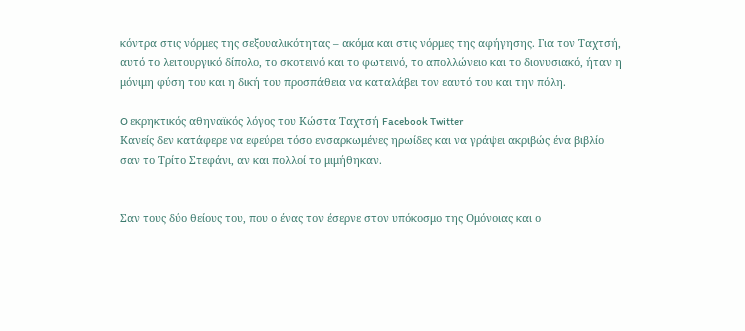κόντρα στις νόρμες της σεξουαλικότητας – ακόμα και στις νόρμες της αφήγησης. Για τον Ταχτσή, αυτό το λειτουργικό δίπολο, το σκοτεινό και το φωτεινό, το απολλώνειο και το διονυσιακό, ήταν η μόνιμη φύση του και η δική του προσπάθεια να καταλάβει τον εαυτό του και την πόλη.

O εκρηκτικός αθηναϊκός λόγος του Κώστα Ταχτσή Facebook Twitter
Κανείς δεν κατάφερε να εφεύρει τόσο ενσαρκωμένες ηρωίδες και να γράψει ακριβώς ένα βιβλίο σαν το Τρίτο Στεφάνι, αν και πολλοί το μιμήθηκαν.


Σαν τους δύο θείους του, που ο ένας τον έσερνε στον υπόκοσμο της Ομόνοιας και ο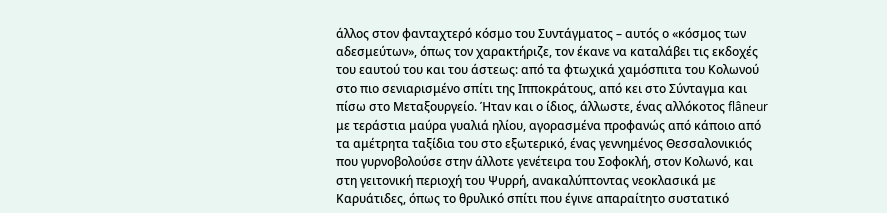άλλος στον φανταχτερό κόσμο του Συντάγματος – αυτός ο «κόσμος των αδεσμεύτων», όπως τον χαρακτήριζε, τον έκανε να καταλάβει τις εκδοχές του εαυτού του και του άστεως: από τα φτωχικά χαμόσπιτα του Κολωνού στο πιο σενιαρισμένο σπίτι της Ιπποκράτους, από κει στο Σύνταγμα και πίσω στο Μεταξουργείο. Ήταν και ο ίδιος, άλλωστε, ένας αλλόκοτος flâneur με τεράστια μαύρα γυαλιά ηλίου, αγορασμένα προφανώς από κάποιο από τα αμέτρητα ταξίδια του στο εξωτερικό, ένας γεννημένος Θεσσαλονικιός που γυρνοβολούσε στην άλλοτε γενέτειρα του Σοφοκλή, στον Κολωνό, και στη γειτονική περιοχή του Ψυρρή, ανακαλύπτοντας νεοκλασικά με Καρυάτιδες, όπως το θρυλικό σπίτι που έγινε απαραίτητο συστατικό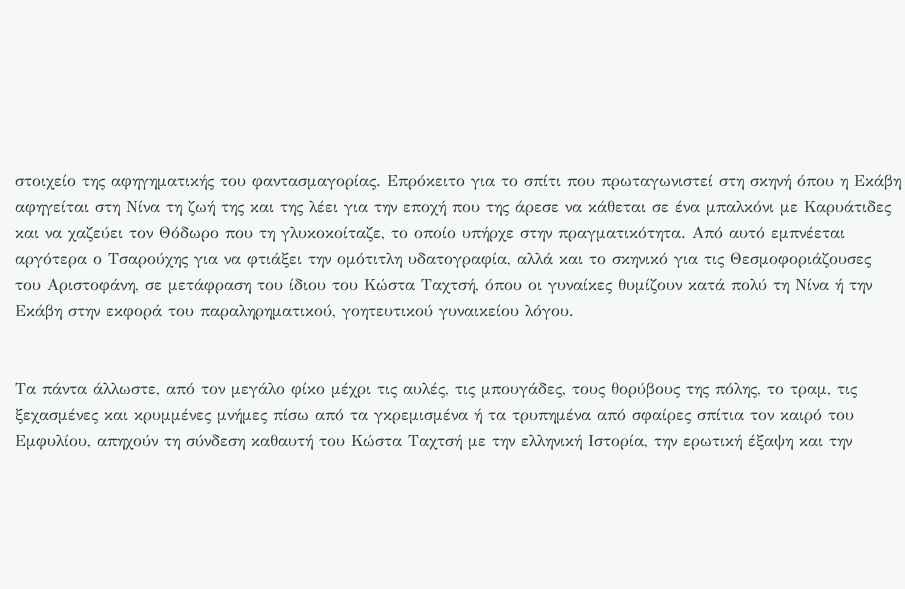στοιχείο της αφηγηματικής του φαντασμαγορίας. Επρόκειτο για το σπίτι που πρωταγωνιστεί στη σκηνή όπου η Εκάβη αφηγείται στη Νίνα τη ζωή της και της λέει για την εποχή που της άρεσε να κάθεται σε ένα μπαλκόνι με Καρυάτιδες και να χαζεύει τον Θόδωρο που τη γλυκοκοίταζε, το οποίο υπήρχε στην πραγματικότητα. Από αυτό εμπνέεται αργότερα ο Τσαρούχης για να φτιάξει την ομότιτλη υδατογραφία, αλλά και το σκηνικό για τις Θεσμοφοριάζουσες του Αριστοφάνη, σε μετάφραση του ίδιου του Κώστα Ταχτσή, όπου οι γυναίκες θυμίζουν κατά πολύ τη Νίνα ή την Εκάβη στην εκφορά του παραληρηματικού, γοητευτικού γυναικείου λόγου.


Τα πάντα άλλωστε, από τον μεγάλο φίκο μέχρι τις αυλές, τις μπουγάδες, τους θορύβους της πόλης, το τραμ, τις ξεχασμένες και κρυμμένες μνήμες πίσω από τα γκρεμισμένα ή τα τρυπημένα από σφαίρες σπίτια τον καιρό του Εμφυλίου, απηχούν τη σύνδεση καθαυτή του Κώστα Ταχτσή με την ελληνική Ιστορία, την ερωτική έξαψη και την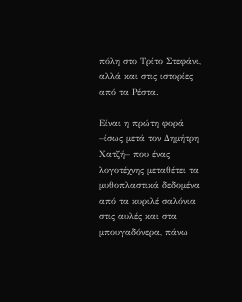πόλη στο Τρίτο Στεφάνι, αλλά και στις ιστορίες από τα Ρέστα.

Είναι η πρώτη φορά –ίσως μετά τον Δημήτρη Χατζή– που ένας λογοτέχνης μεταθέτει τα μυθοπλαστικά δεδομένα από τα κυριλέ σαλόνια στις αυλές και στα μπουγαδόνερα, πάνω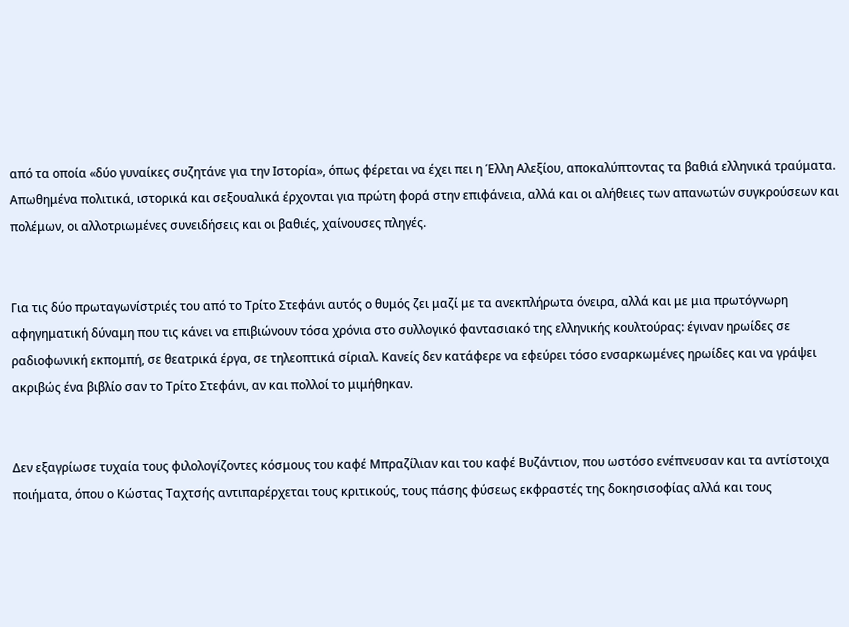από τα οποία «δύο γυναίκες συζητάνε για την Ιστορία», όπως φέρεται να έχει πει η Έλλη Αλεξίου, αποκαλύπτοντας τα βαθιά ελληνικά τραύματα. Απωθημένα πολιτικά, ιστορικά και σεξουαλικά έρχονται για πρώτη φορά στην επιφάνεια, αλλά και οι αλήθειες των απανωτών συγκρούσεων και πολέμων, οι αλλοτριωμένες συνειδήσεις και οι βαθιές, χαίνουσες πληγές.


Για τις δύο πρωταγωνίστριές του από το Τρίτο Στεφάνι αυτός ο θυμός ζει μαζί με τα ανεκπλήρωτα όνειρα, αλλά και με μια πρωτόγνωρη αφηγηματική δύναμη που τις κάνει να επιβιώνουν τόσα χρόνια στο συλλογικό φαντασιακό της ελληνικής κουλτούρας: έγιναν ηρωίδες σε ραδιοφωνική εκπομπή, σε θεατρικά έργα, σε τηλεοπτικά σίριαλ. Κανείς δεν κατάφερε να εφεύρει τόσο ενσαρκωμένες ηρωίδες και να γράψει ακριβώς ένα βιβλίο σαν το Τρίτο Στεφάνι, αν και πολλοί το μιμήθηκαν.


Δεν εξαγρίωσε τυχαία τους φιλολογίζοντες κόσμους του καφέ Μπραζίλιαν και του καφέ Βυζάντιον, που ωστόσο ενέπνευσαν και τα αντίστοιχα ποιήματα, όπου ο Κώστας Ταχτσής αντιπαρέρχεται τους κριτικούς, τους πάσης φύσεως εκφραστές της δοκησισοφίας αλλά και τους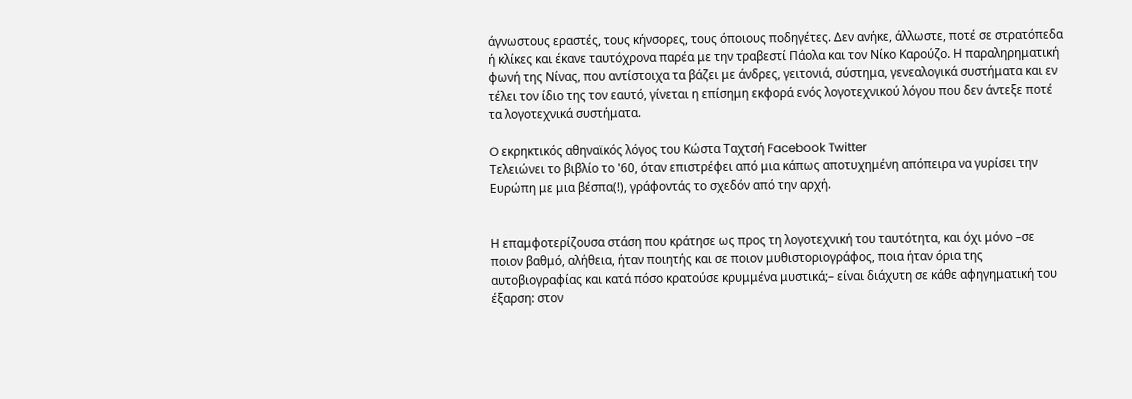άγνωστους εραστές, τους κήνσορες, τους όποιους ποδηγέτες. Δεν ανήκε, άλλωστε, ποτέ σε στρατόπεδα ή κλίκες και έκανε ταυτόχρονα παρέα με την τραβεστί Πάολα και τον Νίκο Καρούζο. Η παραληρηματική φωνή της Νίνας, που αντίστοιχα τα βάζει με άνδρες, γειτονιά, σύστημα, γενεαλογικά συστήματα και εν τέλει τον ίδιο της τον εαυτό, γίνεται η επίσημη εκφορά ενός λογοτεχνικού λόγου που δεν άντεξε ποτέ τα λογοτεχνικά συστήματα.

O εκρηκτικός αθηναϊκός λόγος του Κώστα Ταχτσή Facebook Twitter
Τελειώνει το βιβλίο το '60, όταν επιστρέφει από μια κάπως αποτυχημένη απόπειρα να γυρίσει την Ευρώπη με μια βέσπα(!), γράφοντάς το σχεδόν από την αρχή.


Η επαμφοτερίζουσα στάση που κράτησε ως προς τη λογοτεχνική του ταυτότητα, και όχι μόνο –σε ποιον βαθμό, αλήθεια, ήταν ποιητής και σε ποιον μυθιστοριογράφος, ποια ήταν όρια της αυτοβιογραφίας και κατά πόσο κρατούσε κρυμμένα μυστικά;– είναι διάχυτη σε κάθε αφηγηματική του έξαρση: στον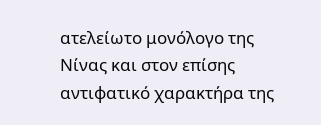ατελείωτο μονόλογο της Νίνας και στον επίσης αντιφατικό χαρακτήρα της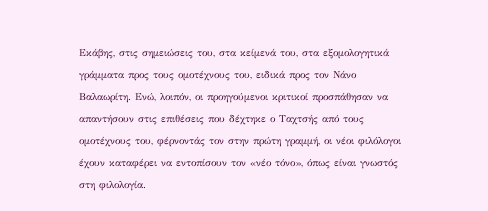Εκάβης, στις σημειώσεις του, στα κείμενά του, στα εξομολογητικά γράμματα προς τους ομοτέχνους του, ειδικά προς τον Νάνο Βαλαωρίτη. Ενώ, λοιπόν, οι προηγούμενοι κριτικοί προσπάθησαν να απαντήσουν στις επιθέσεις που δέχτηκε ο Ταχτσής από τους ομοτέχνους του, φέρνοντάς τον στην πρώτη γραμμή, οι νέοι φιλόλογοι έχουν καταφέρει να εντοπίσουν τον «νέο τόνο», όπως είναι γνωστός στη φιλολογία.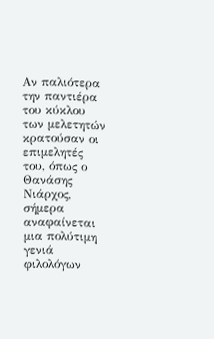Αν παλιότερα την παντιέρα του κύκλου των μελετητών κρατούσαν οι επιμελητές του, όπως ο Θανάσης Νιάρχος, σήμερα αναφαίνεται μια πολύτιμη γενιά φιλολόγων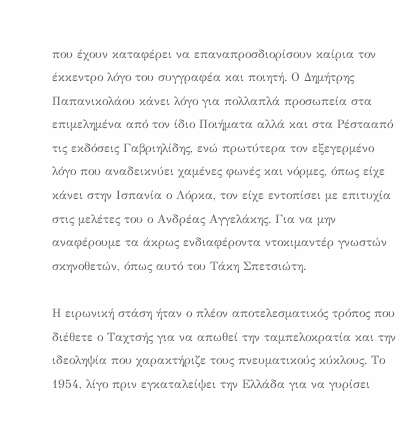που έχουν καταφέρει να επαναπροσδιορίσουν καίρια τον έκκεντρο λόγο του συγγραφέα και ποιητή. Ο Δημήτρης Παπανικολάου κάνει λόγο για πολλαπλά προσωπεία στα επιμελημένα από τον ίδιο Ποιήματα αλλά και στα Ρέστααπό τις εκδόσεις Γαβριηλίδης, ενώ πρωτύτερα τον εξεγερμένο λόγο που αναδεικνύει χαμένες φωνές και νόρμες, όπως είχε κάνει στην Ισπανία ο Λόρκα, τον είχε εντοπίσει με επιτυχία στις μελέτες του ο Ανδρέας Αγγελάκης. Για να μην αναφέρουμε τα άκρως ενδιαφέροντα ντοκιμαντέρ γνωστών σκηνοθετών, όπως αυτό του Τάκη Σπετσιώτη.

Η ειρωνική στάση ήταν ο πλέον αποτελεσματικός τρόπος που διέθετε ο Ταχτσής για να απωθεί την ταμπελοκρατία και την ιδεοληψία που χαρακτήριζε τους πνευματικούς κύκλους. Το 1954, λίγο πριν εγκαταλείψει την Ελλάδα για να γυρίσει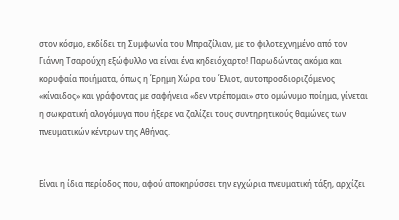στον κόσμο, εκδίδει τη Συμφωνία του Μπραζίλιαν, με το φιλοτεχνημένο από τον Γιάννη Τσαρούχη εξώφυλλο να είναι ένα κηδειόχαρτο! Παρωδώντας ακόμα και κορυφαία ποιήματα, όπως η Έρημη Χώρα του Έλιοτ, αυτοπροσδιοριζόμενος «κίναιδος» και γράφοντας με σαφήνεια «δεν ντρέπομαι» στο ομώνυμο ποίημα, γίνεται η σωκρατική αλογόμυγα που ήξερε να ζαλίζει τους συντηρητικούς θαμώνες των πνευματικών κέντρων της Αθήνας.


Είναι η ίδια περίοδος που, αφού αποκηρύσσει την εγχώρια πνευματική τάξη, αρχίζει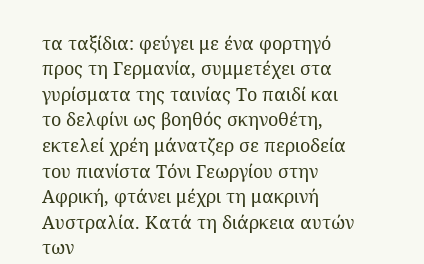τα ταξίδια: φεύγει με ένα φορτηγό προς τη Γερμανία, συμμετέχει στα γυρίσματα της ταινίας Το παιδί και το δελφίνι ως βοηθός σκηνοθέτη, εκτελεί χρέη μάνατζερ σε περιοδεία του πιανίστα Τόνι Γεωργίου στην Αφρική, φτάνει μέχρι τη μακρινή Αυστραλία. Κατά τη διάρκεια αυτών των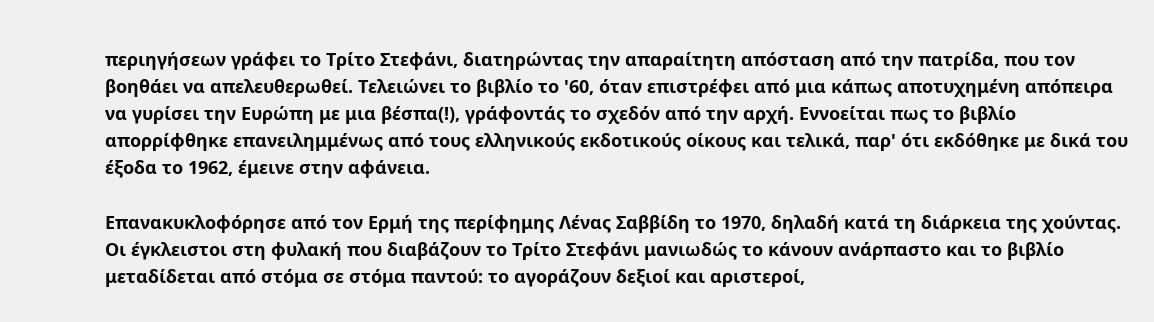περιηγήσεων γράφει το Τρίτο Στεφάνι, διατηρώντας την απαραίτητη απόσταση από την πατρίδα, που τον βοηθάει να απελευθερωθεί. Τελειώνει το βιβλίο το '60, όταν επιστρέφει από μια κάπως αποτυχημένη απόπειρα να γυρίσει την Ευρώπη με μια βέσπα(!), γράφοντάς το σχεδόν από την αρχή. Εννοείται πως το βιβλίο απορρίφθηκε επανειλημμένως από τους ελληνικούς εκδοτικούς οίκους και τελικά, παρ' ότι εκδόθηκε με δικά του έξοδα το 1962, έμεινε στην αφάνεια.

Επανακυκλοφόρησε από τον Ερμή της περίφημης Λένας Σαββίδη το 1970, δηλαδή κατά τη διάρκεια της χούντας. Οι έγκλειστοι στη φυλακή που διαβάζουν το Τρίτο Στεφάνι μανιωδώς το κάνουν ανάρπαστο και το βιβλίο μεταδίδεται από στόμα σε στόμα παντού: το αγοράζουν δεξιοί και αριστεροί,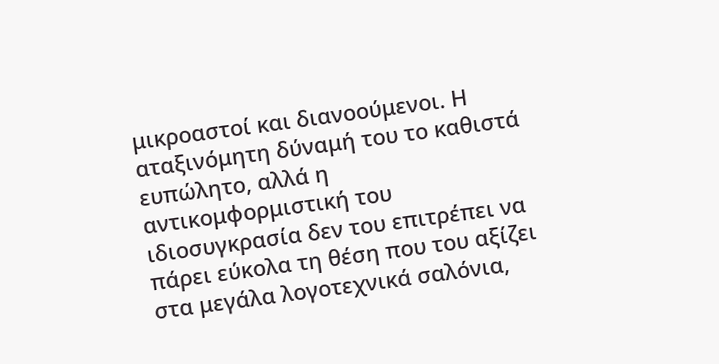μικροαστοί και διανοούμενοι. Η αταξινόμητη δύναμή του το καθιστά ευπώλητο, αλλά η αντικομφορμιστική του ιδιοσυγκρασία δεν του επιτρέπει να πάρει εύκολα τη θέση που του αξίζει στα μεγάλα λογοτεχνικά σαλόνια,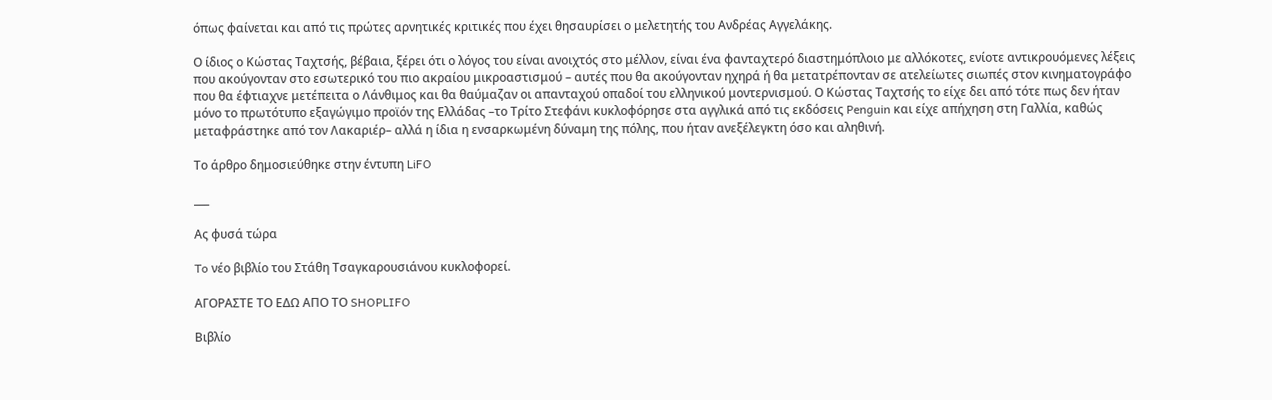όπως φαίνεται και από τις πρώτες αρνητικές κριτικές που έχει θησαυρίσει ο μελετητής του Ανδρέας Αγγελάκης.

Ο ίδιος ο Κώστας Ταχτσής, βέβαια, ξέρει ότι ο λόγος του είναι ανοιχτός στο μέλλον, είναι ένα φανταχτερό διαστημόπλοιο με αλλόκοτες, ενίοτε αντικρουόμενες λέξεις που ακούγονταν στο εσωτερικό του πιο ακραίου μικροαστισμού – αυτές που θα ακούγονταν ηχηρά ή θα μετατρέπονταν σε ατελείωτες σιωπές στον κινηματογράφο που θα έφτιαχνε μετέπειτα ο Λάνθιμος και θα θαύμαζαν οι απανταχού οπαδοί του ελληνικού μοντερνισμού. Ο Κώστας Ταχτσής το είχε δει από τότε πως δεν ήταν μόνο το πρωτότυπο εξαγώγιμο προϊόν της Ελλάδας –το Τρίτο Στεφάνι κυκλοφόρησε στα αγγλικά από τις εκδόσεις Penguin και είχε απήχηση στη Γαλλία, καθώς μεταφράστηκε από τον Λακαριέρ– αλλά η ίδια η ενσαρκωμένη δύναμη της πόλης, που ήταν ανεξέλεγκτη όσο και αληθινή.

Το άρθρο δημοσιεύθηκε στην έντυπη LiFO

___

Ας φυσά τώρα

To νέο βιβλίο του Στάθη Τσαγκαρουσιάνου κυκλοφορεί.

ΑΓΟΡΑΣΤΕ ΤΟ ΕΔΩ ΑΠΟ ΤΟ SHOPLIFO

Βιβλίο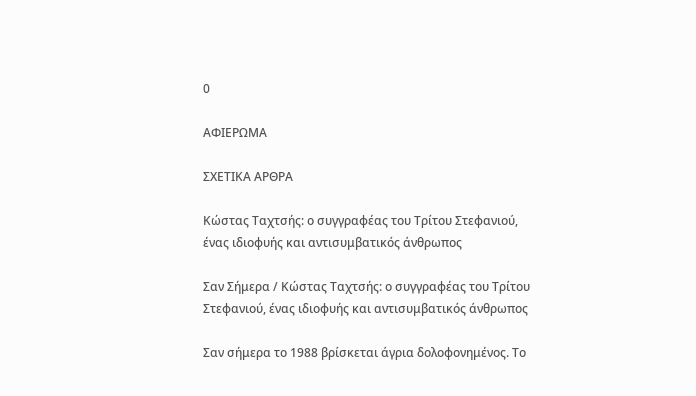0

ΑΦΙΕΡΩΜΑ

ΣΧΕΤΙΚΑ ΑΡΘΡΑ

Κώστας Ταχτσής: ο συγγραφέας του Τρίτου Στεφανιού, ένας ιδιοφυής και αντισυμβατικός άνθρωπος

Σαν Σήμερα / Κώστας Ταχτσής: ο συγγραφέας του Τρίτου Στεφανιού, ένας ιδιοφυής και αντισυμβατικός άνθρωπος

Σαν σήμερα το 1988 βρίσκεται άγρια δολοφονημένος. Το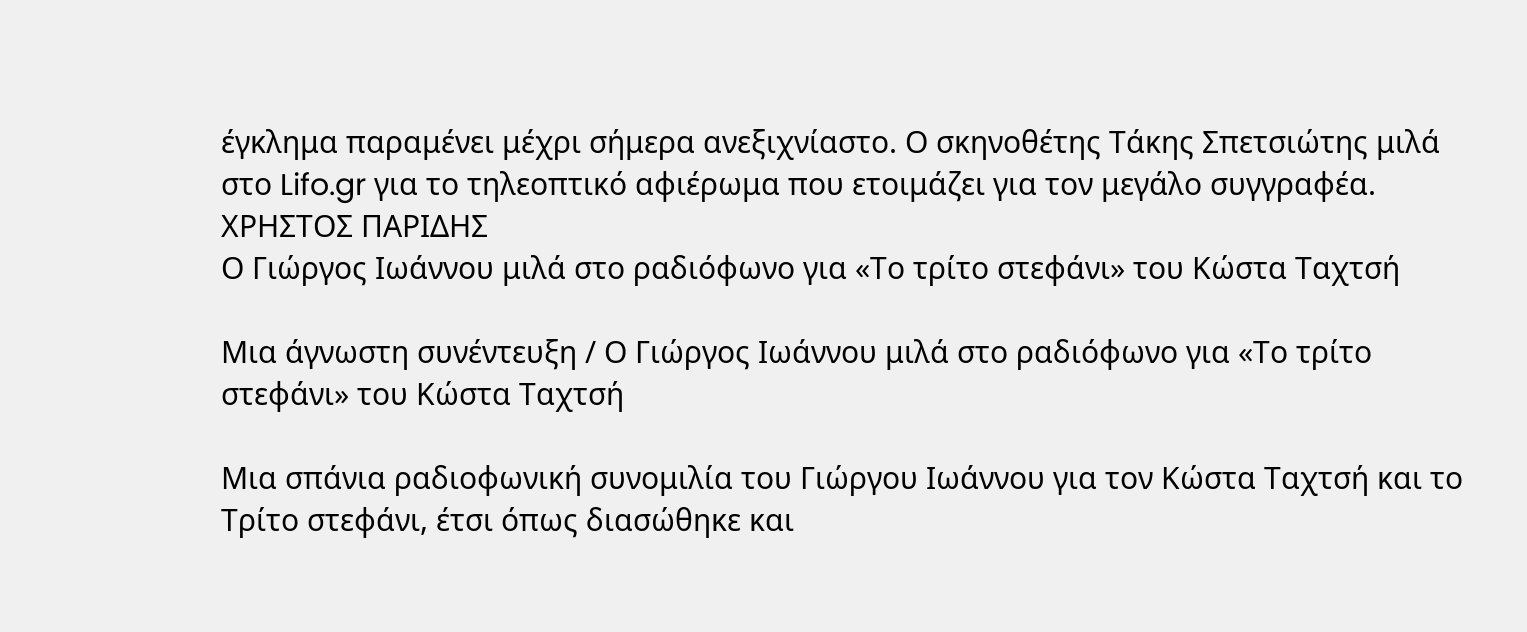έγκλημα παραμένει μέχρι σήμερα ανεξιχνίαστο. Ο σκηνοθέτης Τάκης Σπετσιώτης μιλά στο Lifo.gr για το τηλεοπτικό αφιέρωμα που ετοιμάζει για τον μεγάλο συγγραφέα.
ΧΡΗΣΤΟΣ ΠΑΡΙΔΗΣ
Ο Γιώργος Ιωάννου μιλά στο ραδιόφωνο για «Το τρίτο στεφάνι» του Κώστα Ταχτσή

Μια άγνωστη συνέντευξη / Ο Γιώργος Ιωάννου μιλά στο ραδιόφωνο για «Το τρίτο στεφάνι» του Κώστα Ταχτσή

Μια σπάνια ραδιοφωνική συνομιλία του Γιώργου Ιωάννου για τον Κώστα Ταχτσή και το Τρίτο στεφάνι, έτσι όπως διασώθηκε και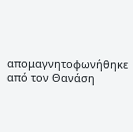απομαγνητοφωνήθηκε από τον Θανάση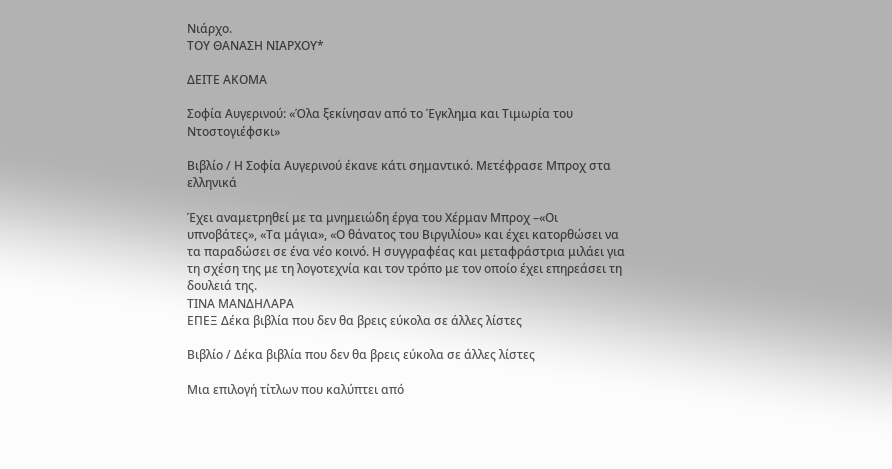Νιάρχο.
ΤΟΥ ΘΑΝΑΣΗ ΝΙΑΡΧΟΥ*

ΔΕΙΤΕ ΑΚΟΜΑ

Σοφία Αυγερινού: «Όλα ξεκίνησαν από το Έγκλημα και Τιμωρία του Ντοστογιέφσκι»

Βιβλίο / Η Σοφία Αυγερινού έκανε κάτι σημαντικό. Μετέφρασε Μπροχ στα ελληνικά

Έχει αναμετρηθεί με τα μνημειώδη έργα του Χέρμαν Μπροχ –«Οι υπνοβάτες», «Τα μάγια», «Ο θάνατος του Βιργιλίου» και έχει κατορθώσει να τα παραδώσει σε ένα νέο κοινό. Η συγγραφέας και μεταφράστρια μιλάει για τη σχέση της με τη λογοτεχνία και τον τρόπο με τον οποίο έχει επηρεάσει τη δουλειά της.
ΤΙΝΑ ΜΑΝΔΗΛΑΡΑ
ΕΠΕΞ Δέκα βιβλία που δεν θα βρεις εύκολα σε άλλες λίστες

Βιβλίο / Δέκα βιβλία που δεν θα βρεις εύκολα σε άλλες λίστες

Μια επιλογή τίτλων που καλύπτει από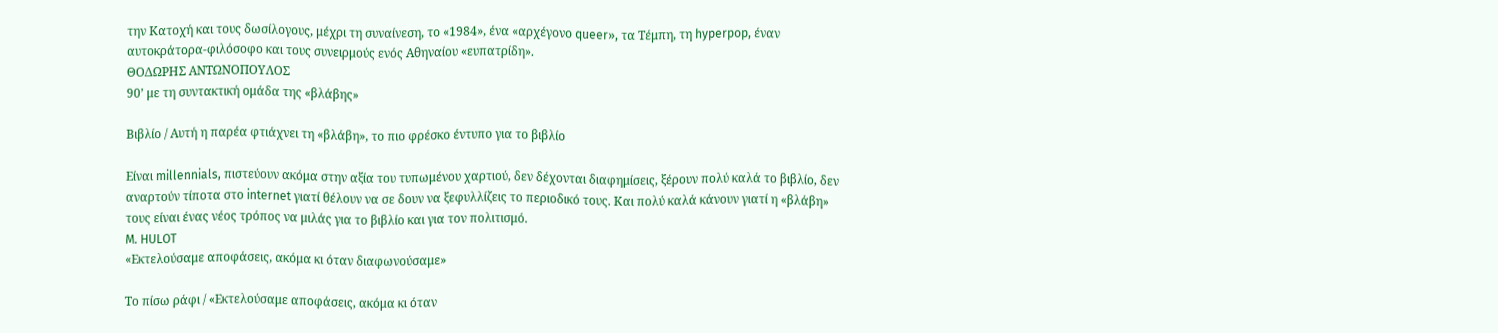την Κατοχή και τους δωσίλογους, μέχρι τη συναίνεση, το «1984», ένα «αρχέγονο queer», τα Τέμπη, τη hyperpop, έναν αυτοκράτορα-φιλόσοφο και τους συνειρμούς ενός Αθηναίου «ευπατρίδη».
ΘΟΔΩΡΗΣ ΑΝΤΩΝΟΠΟΥΛΟΣ
90’ με τη συντακτική ομάδα της «βλάβης»

Βιβλίο / Αυτή η παρέα φτιάχνει τη «βλάβη», το πιο φρέσκο έντυπο για το βιβλίο

Είναι millennials, πιστεύουν ακόμα στην αξία του τυπωμένου χαρτιού, δεν δέχονται διαφημίσεις, ξέρουν πολύ καλά το βιβλίο, δεν αναρτούν τίποτα στο internet γιατί θέλουν να σε δουν να ξεφυλλίζεις το περιοδικό τους. Και πολύ καλά κάνουν γιατί η «βλάβη» τους είναι ένας νέος τρόπος να μιλάς για το βιβλίο και για τον πολιτισμό.
M. HULOT
«Εκτελούσαμε αποφάσεις, ακόμα κι όταν διαφωνούσαμε»

Το πίσω ράφι / «Εκτελούσαμε αποφάσεις, ακόμα κι όταν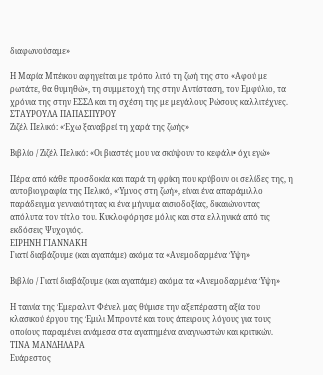διαφωνούσαμε»

Η Μαρία Μπέικου αφηγείται με τρόπο λιτό τη ζωή της στο «Αφού με ρωτάτε, θα θυμηθώ», τη συμμετοχή της στην Αντίσταση, τον Εμφύλιο, τα χρόνια της στην ΕΣΣΔ και τη σχέση της με μεγάλους Ρώσους καλλιτέχνες.
ΣΤΑΥΡΟΥΛΑ ΠΑΠΑΣΠΥΡΟΥ
Ζιζέλ Πελικό: «Έχω ξαναβρεί τη χαρά της ζωής»

Βιβλίο / Ζιζέλ Πελικό: «Οι βιαστές μου να σκύψουν το κεφάλι• όχι εγώ»

Πέρα από κάθε προσδοκία και παρά τη φρίκη που κρύβουν οι σελίδες της, η αυτοβιογραφία της Πελικό, «Ύμνος στη ζωή», είναι ένα απαράμιλλο παράδειγμα γενναιότητας κι ένα μήνυμα αισιοδοξίας, δικαιώνοντας απόλυτα τον τίτλο του. Κυκλοφόρησε μόλις και στα ελληνικά από τις εκδόσεις Ψυχογιός.
ΕΙΡΗΝΗ ΓΙΑΝΝΑΚΗ
Γιατί διαβάζουμε (και αγαπάμε) ακόμα τα «Ανεμοδαρμένα Ύψη»

Βιβλίο / Γιατί διαβάζουμε (και αγαπάμε) ακόμα τα «Ανεμοδαρμένα Ύψη»

Η ταινία της Έμεραλντ Φένελ μας θύμισε την αξεπέραστη αξία του κλασικού έργου της Έμιλι Μπροντέ και τους άπειρους λόγους για τους οποίους παραμένει ανάμεσα στα αγαπημένα αναγνωστών και κριτικών.
ΤΙΝΑ ΜΑΝΔΗΛΑΡΑ
Ευάρεστος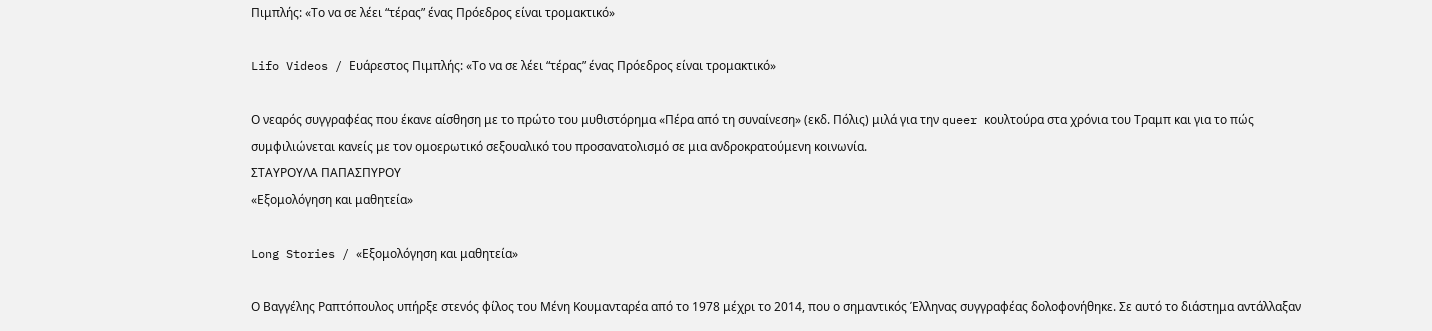Πιμπλής: «Το να σε λέει “τέρας” ένας Πρόεδρος είναι τρομακτικό»

Lifo Videos / Ευάρεστος Πιμπλής: «Το να σε λέει “τέρας” ένας Πρόεδρος είναι τρομακτικό»

Ο νεαρός συγγραφέας που έκανε αίσθηση με το πρώτο του μυθιστόρημα «Πέρα από τη συναίνεση» (εκδ. Πόλις) μιλά για την queer κουλτούρα στα χρόνια του Tραμπ και για το πώς συμφιλιώνεται κανείς με τον ομοερωτικό σεξουαλικό του προσανατολισμό σε μια ανδροκρατούμενη κοινωνία.
ΣΤΑΥΡΟΥΛΑ ΠΑΠΑΣΠΥΡΟΥ
«Εξομολόγηση και μαθητεία»

Long Stories / «Εξομολόγηση και μαθητεία»

Ο Βαγγέλης Ραπτόπουλος υπήρξε στενός φίλος του Μένη Κουμανταρέα από το 1978 μέχρι το 2014, που ο σημαντικός Έλληνας συγγραφέας δολοφονήθηκε. Σε αυτό το διάστημα αντάλλαξαν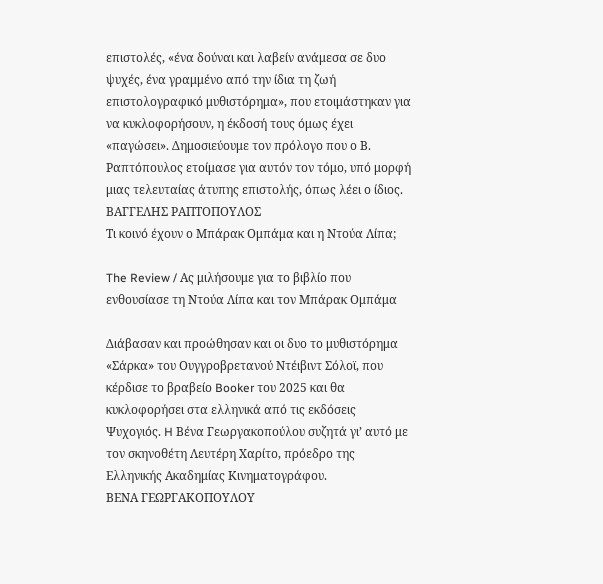επιστολές, «ένα δούναι και λαβείν ανάμεσα σε δυο ψυχές, ένα γραμμένο από την ίδια τη ζωή επιστολογραφικό μυθιστόρημα», που ετοιμάστηκαν για να κυκλοφορήσουν, η έκδοσή τους όμως έχει «παγώσει». Δημοσιεύουμε τον πρόλογο που ο Β. Ραπτόπουλος ετοίμασε για αυτόν τον τόμο, υπό μορφή μιας τελευταίας άτυπης επιστολής, όπως λέει ο ίδιος.
ΒΑΓΓΕΛΗΣ ΡΑΠΤΟΠΟΥΛΟΣ
Τι κοινό έχουν ο Μπάρακ Ομπάμα και η Ντούα Λίπα;

The Review / Ας μιλήσουμε για το βιβλίο που ενθουσίασε τη Ντούα Λίπα και τον Μπάρακ Ομπάμα

Διάβασαν και προώθησαν και οι δυο το μυθιστόρημα «Σάρκα» του Ουγγροβρετανού Ντέιβιντ Σόλοϊ, που κέρδισε το βραβείο Booker του 2025 και θα κυκλοφορήσει στα ελληνικά από τις εκδόσεις Ψυχογιός. H Βένα Γεωργακοπούλου συζητά γι’ αυτό με τον σκηνοθέτη Λευτέρη Χαρίτο, πρόεδρο της Ελληνικής Ακαδημίας Κινηματογράφου.
ΒΕΝΑ ΓΕΩΡΓΑΚΟΠΟΥΛΟΥ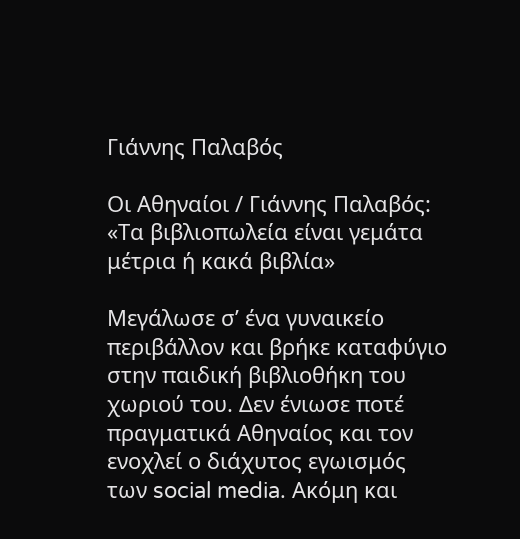Γιάννης Παλαβός

Οι Αθηναίοι / Γιάννης Παλαβός: «Τα βιβλιοπωλεία είναι γεμάτα μέτρια ή κακά βιβλία»

Μεγάλωσε σ’ ένα γυναικείο περιβάλλον και βρήκε καταφύγιο στην παιδική βιβλιοθήκη του χωριού του. Δεν ένιωσε ποτέ πραγματικά Αθηναίος και τον ενοχλεί ο διάχυτος εγωισμός των social media. Aκόμη και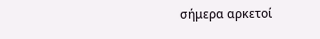σήμερα αρκετοί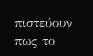πιστεύουν πως το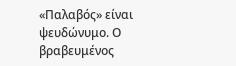«Παλαβός» είναι ψευδώνυμο. Ο βραβευμένος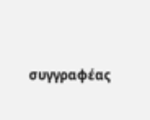συγγραφέας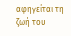αφηγείται τη ζωή του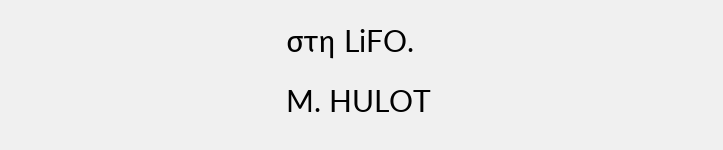στη LiFO.
M. HULOT